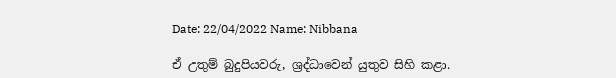Date: 22/04/2022 Name: Nibbana

ඒ උතුම් බුදුපියවරු, ශ්‍රද්ධාවෙන් යුතුව සිහි කළා.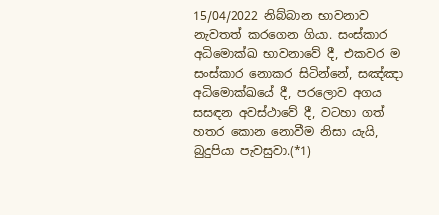15/04/2022 නිබ්බාන භාවනාව නැවතත් කරගෙන ගියා. සංස්කාර අධිමොක්ඛ භාවනාවේ දී, එකවර ම සංස්කාර නොකර සිටින්නේ, සඤ්ඤා අධිමොක්ඛයේ දී, පරලොව අගය සසඳන අවස්ථාවේ දී, වටහා ගත් හතර කොන නොවීම නිසා යැයි, බුදුපියා පැවසුවා.(*1)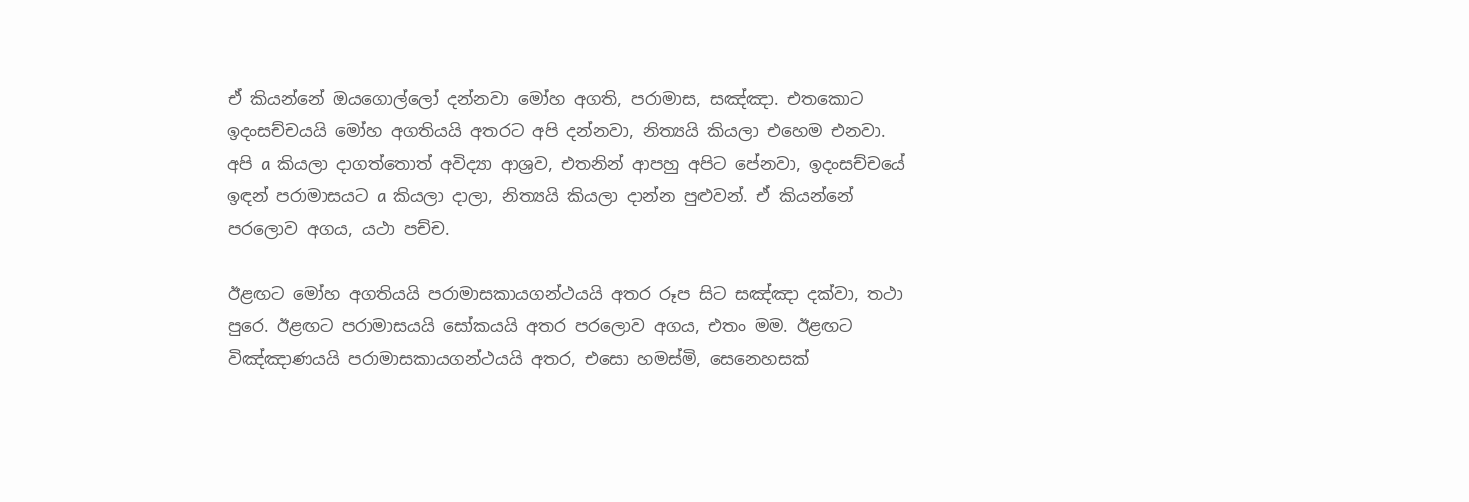ඒ කියන්නේ ඔයගොල්ලෝ දන්නවා මෝහ අගති, පරාමාස, සඤ්ඤා. එතකොට ඉදංසච්චයයි මෝහ අගතියයි අතරට අපි දන්නවා, නිත්‍යයි කියලා එහෙම එනවා. අපි a කියලා දාගත්තොත් අවිද්‍යා ආශ්‍රව, එතනින් ආපහු අපිට පේනවා, ඉදංසච්චයේ ඉඳන් පරාමාසයට a කියලා දාලා, නිත්‍යයි කියලා දාන්න පුළුවන්. ඒ කියන්නේ පරලොව අගය, යථා පච්ච.

ඊළඟට මෝහ අගතියයි පරාමාසකායගන්ථයයි අතර රූප සිට සඤ්ඤා දක්වා, තථා පුරෙ. ඊළඟට පරාමාසයයි සෝකයයි අතර පරලොව අගය, එතං මම. ඊළඟට විඤ්ඤාණයයි පරාමාසකායගන්ථයයි අතර, එසො හමස්මි, සෙනෙහසක්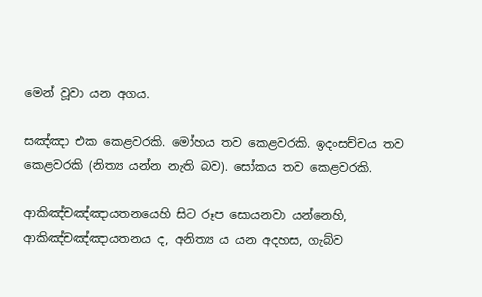මෙන් වූවා යන අගය.

සඤ්ඤා එක කෙළවරකි. මෝහය තව කෙළවරකි. ඉදංසච්චය තව කෙළවරකි (නිත්‍ය යන්න නැති බව). සෝකය තව කෙළවරකි.

ආකිඤ්චඤ්ඤායතනයෙහි සිට රූප සොයනවා යන්නෙහි, ආකිඤ්චඤ්ඤායතනය ද, අනිත්‍ය ය යන අදහස, ගැබ්ව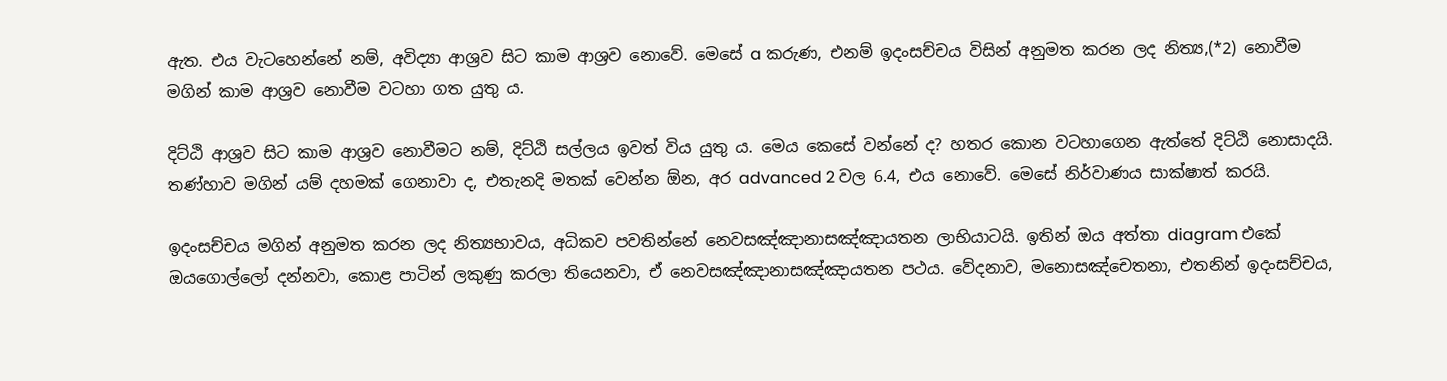ඇත. එය වැටහෙන්නේ නම්, අවිද්‍යා ආශ්‍රව සිට කාම ආශ්‍රව නොවේ. මෙසේ a කරුණ, එනම් ඉදංසච්චය විසින් අනුමත කරන ලද නිත්‍ය,(*2) නොවීම මගින් කාම ආශ්‍රව නොවීම වටහා ගත යුතු ය.

දිට්ඨි ආශ්‍රව සිට කාම ආශ්‍රව නොවීමට නම්, දිට්ඨි සල්ලය ඉවත් විය යුතු ය. මෙය කෙසේ වන්නේ ද? හතර කොන වටහාගෙන ඇත්තේ දිට්ඨි නොසාදයි. තණ්හාව මගින් යම් දහමක් ගෙනාවා ද, එතැනදි මතක් වෙන්න ඕන, අර advanced 2 වල 6.4, එය නොවේ. මෙසේ නිර්වාණය සාක්ෂාත් කරයි.

ඉදංසච්චය මගින් අනුමත කරන ලද නිත්‍යභාවය, අධිකව පවතින්නේ නෙවසඤ්ඤානාසඤ්ඤායතන ලාභියාටයි. ඉතින් ඔය අත්තා diagram එකේ ඔයගොල්ලෝ දන්නවා, කොළ පාටින් ලකුණු කරලා තියෙනවා, ඒ නෙවසඤ්ඤානාසඤ්ඤායතන පථය. වේදනාව, මනොසඤ්‌චෙතනා, එතනින් ඉදංසච්චය,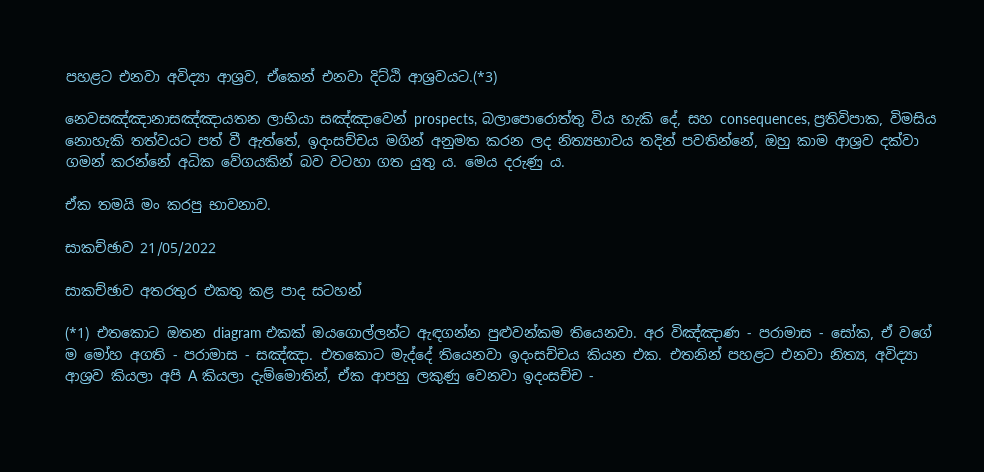පහළට එනවා අවිද්‍යා ආශ්‍රව, ඒකෙන් එනවා දිට්ඨි ආශ්‍රවයට.(*3)

නෙවසඤ්ඤානාසඤ්ඤායතන ලාභියා සඤ්ඤාවෙන් prospects, බලාපොරොත්තු විය හැකි දේ, සහ consequences, ප්‍රතිවිපාක, විමසිය නොහැකි තත්වයට පත් වී ඇත්තේ, ඉදංසච්චය මගින් අනුමත කරන ලද නිත්‍යභාවය තදින් පවතින්නේ, ඔහු කාම ආශ්‍රව දක්වා ගමන් කරන්නේ අධික වේගයකින් බව වටහා ගත යුතු ය. මෙය දරුණු ය.

ඒක තමයි මං කරපු භාවනාව.

සාකච්ඡාව 21/05/2022

සාකච්ඡාව අතරතුර එකතු කළ පාද සටහන්

(*1) එතකොට ඔතන diagram එකක් ඔයගොල්ලන්ට ඇඳගන්න පුළුවන්කම තියෙනවා. අර විඤ්ඤාණ - පරාමාස - සෝක, ඒ වගේ ම මෝහ අගති - පරාමාස - සඤ්ඤා. එතකොට මැද්දේ තියෙනවා ඉදංසච්චය කියන එක. එතනින් පහළට එනවා නිත්‍ය, අවිද්‍යා ආශ්‍රව කියලා අපි A කියලා දැම්මොතින්, ඒක ආපහු ලකුණු වෙනවා ඉදංසච්ච -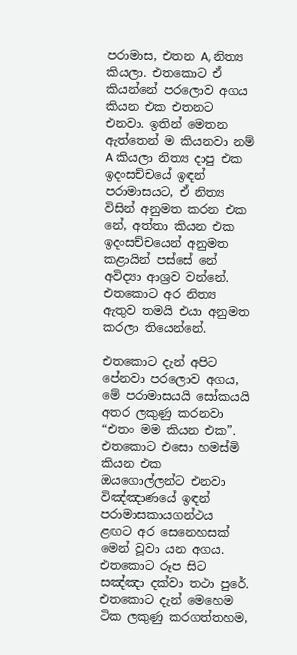පරාමාස, එතන A, නිත්‍ය කියලා. එතකොට ඒ කියන්නේ පරලොව අගය කියන එක එතනට එනවා. ඉතින් මෙතන ඇත්තෙන් ම කියනවා නම් A කියලා නිත්‍ය දාපු එක ඉදංසච්චයේ ඉඳන් පරාමාසයට, ඒ නිත්‍ය විසින් අනුමත කරන එක නේ, අත්තා කියන එක ඉදංසච්චයෙන් අනුමත කළායින් පස්සේ නේ අවිද්‍යා ආශ්‍රව වන්නේ. එතකොට අර නිත්‍ය ඇතුව තමයි එයා අනුමත කරලා තියෙන්නේ.

එතකොට දැන් අපිට පේනවා පරලොව අගය, මේ පරාමාසයයි සෝකයයි අතර ලකුණු කරනවා “එතං මම කියන එක”. එතකොට එසො හමස්මි කියන එක ඔයගොල්ලන්ට එනවා විඤ්ඤාණයේ ඉඳන් පරාමාසකායගන්ථය ළඟට අර සෙනෙහසක් මෙන් වූවා යන අගය. එතකොට රූප සිට සඤ්ඤා දක්වා තථා පුරේ. එතකොට දැන් මෙහෙම ටික ලකුණු කරගත්තහම,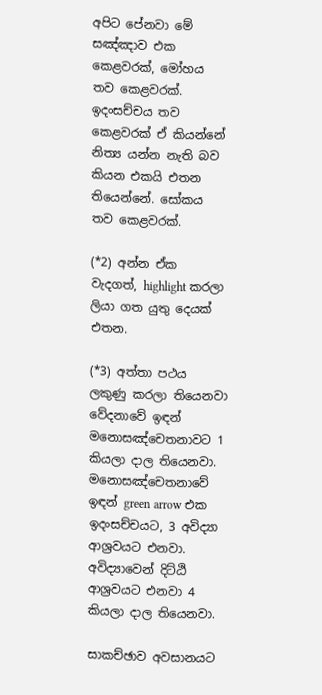අපිට පේනවා මේ සඤ්ඤාව එක කෙළවරක්, මෝහය තව කෙළවරක්. ඉදංසච්චය තව කෙළවරක් ඒ කියන්නේ නිත්‍ය යන්න නැති බව කියන එකයි එතන තියෙන්නේ. සෝකය තව කෙළවරක්.

(*2) අන්න ඒක වැදගත්, highlight කරලා ලියා ගත යුතු දෙයක් එතන.

(*3) අත්තා පථය ලකුණු කරලා තියෙනවා වේදනාවේ ඉඳන් මනොසඤ්‌චෙතනාවට 1 කියලා දාල තියෙනවා. මනොසඤ්‌චෙතනාවේ ඉඳන් green arrow එක ඉදංසච්චයට, 3 අවිද්‍යා ආශ්‍රවයට එනවා. අවිද්‍යාවෙන් දිට්ඨි ආශ්‍රවයට එනවා 4 කියලා දාල තියෙනවා.

සාකච්ඡාව අවසානයට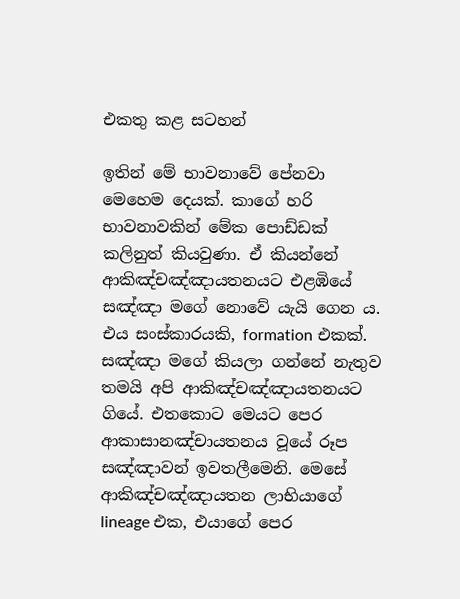එකතු කළ සටහන්

ඉතින් මේ භාවනාවේ පේනවා මෙහෙම දෙයක්. කාගේ හරි භාවනාවකින් මේක පොඩ්ඩක් කලිනුත් කියවුණා. ඒ කියන්නේ ආකිඤ්චඤ්ඤායතනයට එළඹියේ සඤ්ඤා මගේ නොවේ යැයි ගෙන ය. එය සංස්කාරයකි, formation එකක්. සඤ්ඤා මගේ කියලා ගන්නේ නැතුව තමයි අපි ආකිඤ්චඤ්ඤායතනයට ගියේ. එතකොට මෙයට පෙර ආකාසානඤ්චායතනය වූයේ රූප සඤ්ඤාවන් ඉවතලීමෙනි. මෙසේ ආකිඤ්චඤ්ඤායතන ලාභියාගේ lineage එක, එයාගේ පෙර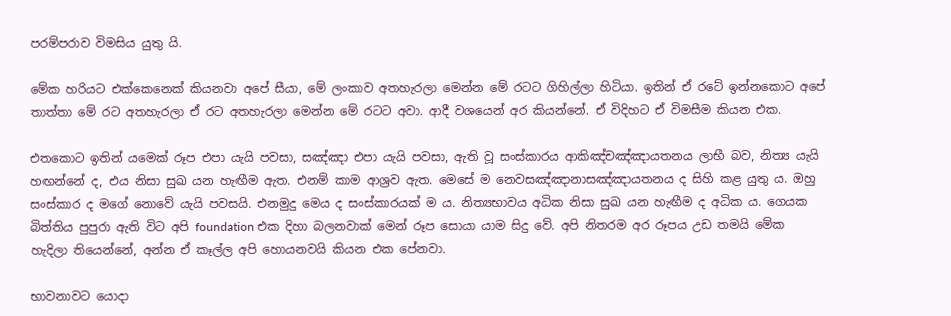පරම්පරාව විමසිය යුතු යි.

මේක හරියට එක්කෙනෙක් කියනවා අපේ සීයා, මේ ලංකාව අතහැරලා මෙන්න මේ රටට ගිහිල්ලා හිටියා. ඉතින් ඒ රටේ ඉන්නකොට අපේ තාත්තා මේ රට අතහැරලා ඒ රට අතහැරලා මෙන්න මේ රටට අවා. ආදී වශයෙන් අර කියන්නේ. ඒ විදිහට ඒ විමසීම කියන එක.

එතකොට ඉතින් යමෙක් රූප එපා යැයි පවසා, සඤ්ඤා එපා යැයි පවසා, ඇති වූ සංස්කාරය ආකිඤ්චඤ්ඤායතනය ලාභී බව, නිත්‍ය යැයි හඟන්නේ ද, එය නිසා සුඛ යන හැඟීම ඇත. එනම් කාම ආශ්‍රව ඇත. මෙසේ ම නෙවසඤ්ඤානාසඤ්ඤායතනය ද සිහි කළ යුතු ය. ඔහු සංස්කාර ද මගේ නොවේ යැයි පවසයි. එනමුදු මෙය ද සංස්කාරයක් ම ය. නිත්‍යභාවය අධික නිසා සුඛ යන හැඟීම ද අධික ය. ගෙයක බිත්තිය පුපුරා ඇති විට අපි foundation එක දිහා බලනවාක් මෙන් රූප සොයා යාම සිදු වේ. අපි නිතරම අර රූපය උඩ තමයි මේක හැදිලා තියෙන්නේ, අන්න ඒ කෑල්ල අපි හොයනවයි කියන එක පේනවා.

භාවනාවට යොදා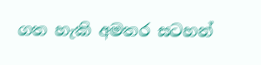ගත හැකි අමතර සටහන්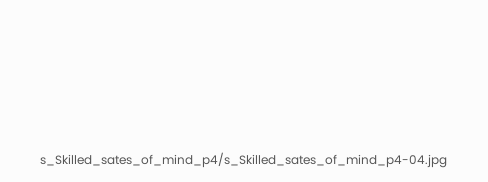s_Skilled_sates_of_mind_p4/s_Skilled_sates_of_mind_p4-04.jpg